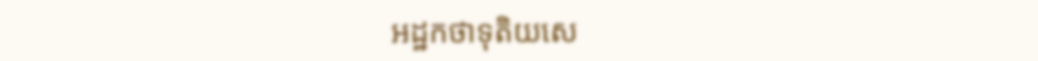អដ្ឋកថាទុតិយសេ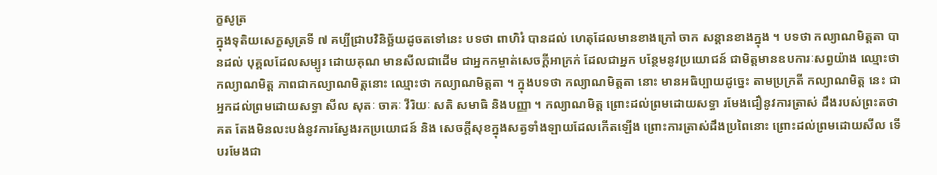ក្ខសូត្រ
ក្នុងទុតិយសេក្ខសូត្រទី ៧ គប្បីជ្រាបវិនិច្ឆ័យដូចតទៅនេះ បទថា ពាហិរំ បានដល់ ហេតុដែលមានខាងក្រៅ ចាក សន្តានខាងក្នុង ។ បទថា កល្យាណមិត្តតា បានដល់ បុគ្គលដែលសម្បូរ ដោយគុណ មានសីលជាដើម ជាអ្នកកម្ចាត់សេចក្តីអាក្រក់ ដែលជាអ្នក បន្ថែមនូវប្រយោជន៍ ជាមិត្តមានឧបការៈសព្វយ៉ាង ឈ្មោះថា កល្យាណមិត្ត ភាពជាកល្យាណមិត្តនោះ ឈ្មោះថា កល្យាណមិត្តតា ។ ក្នុងបទថា កល្យាណមិត្តតា នោះ មានអធិប្បាយដូច្នេះ តាមប្រក្រតី កល្យាណមិត្ត នេះ ជាអ្នកដល់ព្រមដោយសទ្ធា សីល សុតៈ ចាគៈ វីរិយៈ សតិ សមាធិ និងបញ្ញា ។ កល្យាណមិត្ត ព្រោះដល់ព្រមដោយសទ្ធា រមែងជឿនូវការត្រាស់ ដឹងរបស់ព្រះតថាគត តែងមិនលះបង់នូវការស្វែងរកប្រយោជន៍ និង សេចក្តីសុខក្នុងសត្វទាំងឡាយដែលកើតឡើង ព្រោះការត្រាស់ដឹងប្រពៃនោះ ព្រោះដល់ព្រមដោយសីល ទើបរមែងជា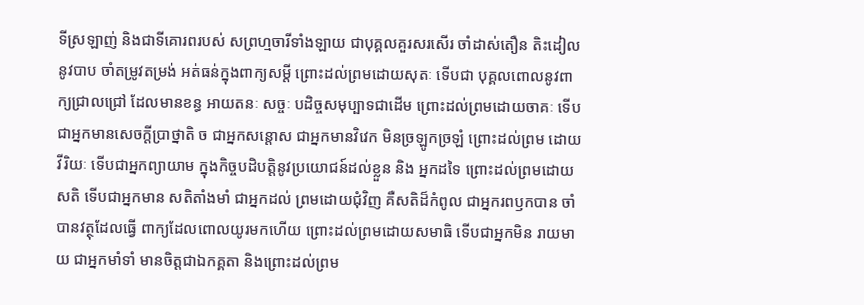ទីស្រឡាញ់ និងជាទីគោរពរបស់ សព្រហ្មចារីទាំងឡាយ ជាបុគ្គលគួរសរសើរ ចាំដាស់តឿន តិះដៀលនូវបាប ចាំតម្រូវតម្រង់ អត់ធន់ក្នុងពាក្យសម្តី ព្រោះដល់ព្រមដោយសុតៈ ទើបជា បុគ្គលពោលនូវពាក្យជ្រាលជ្រៅ ដែលមានខន្ធ អាយតនៈ សច្ចៈ បដិច្ចសមុប្បាទជាដើម ព្រោះដល់ព្រមដោយចាគៈ ទើបជាអ្នកមានសេចក្តីប្រាថ្នាតិ ច ជាអ្នកសន្តោស ជាអ្នកមានវិវេក មិនច្រឡូកច្រឡំ ព្រោះដល់ព្រម ដោយវីរិយៈ ទើបជាអ្នកព្យាយាម ក្នុងកិច្ចបដិបត្តិនូវប្រយោជន៍ដល់ខ្លួន និង អ្នកដទៃ ព្រោះដល់ព្រមដោយសតិ ទើបជាអ្នកមាន សតិតាំងមាំ ជាអ្នកដល់ ព្រមដោយជុំវិញ គឺសតិដ៏កំពូល ជាអ្នករពឫកបាន ចាំបានវត្ថុដែលធ្វើ ពាក្យដែលពោលយូរមកហើយ ព្រោះដល់ព្រមដោយសមាធិ ទើបជាអ្នកមិន រាយមាយ ជាអ្នកមាំទាំ មានចិត្តជាឯកគ្គតា និងព្រោះដល់ព្រម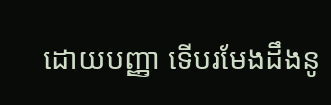ដោយបញ្ញា ទើបរមែងដឹងនូ